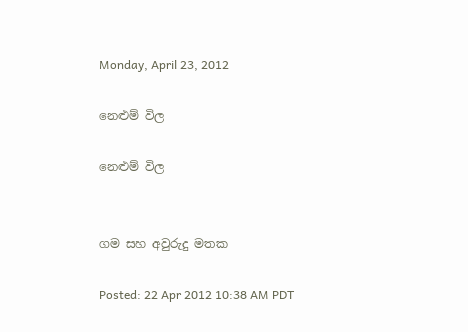Monday, April 23, 2012

නෙළුම් විල

නෙළුම් විල


ගම සහ අවුරුදු මතක

Posted: 22 Apr 2012 10:38 AM PDT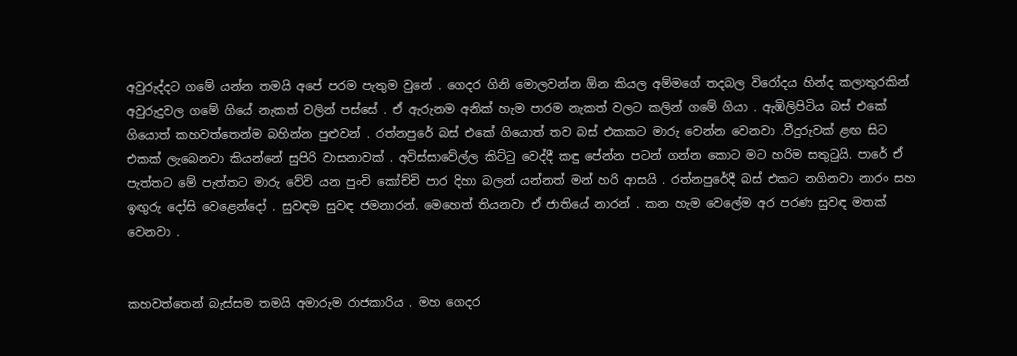අවුරුද්දට ගමේ යන්න තමයි අපේ පරම පැතුම වුනේ . ගෙදර ගිනි මොලවන්න ඕන කියල අම්මගේ තදබල විරෝදය හින්ද කලාතුරකින් අවුරුදුවල ගමේ ගියේ නැකත් වලින් පස්සේ . ඒ ඇරුනම අනික් හැම පාරම නැකත් වලට කලින් ගමේ ගියා . ඇඹිලිපිටිය බස් එකේ ගියොත් කහවත්තෙන්ම බහින්න පුළුවන් . රත්නපුරේ බස් එකේ ගියොත් තව බස් එකකට මාරු වෙන්න වෙනවා .වීදුරුවක් ළඟ සිට එකක් ලැබෙනවා කියන්නේ සුපිරි වාසනාවක් . අවිස්සාවේල්ල කිට්ටු වෙද්දී කඳු පේන්න පටන් ගන්න කොට මට හරිම සතුටුයි. පාරේ ඒ පැත්තට මේ පැත්තට මාරු වේවි යන පුංචි කෝච්චි පාර දිහා බලන් යන්නත් මන් හරි ආසයි . රත්නපුරේදී බස් එකට නගිනවා නාරං සහ ඉඟුරු දෝසි වෙළෙන්දෝ . සුවඳම සුවඳ ජමනාරන්. මෙහෙත් තියනවා ඒ ජාතියේ නාරන් . කන හැම වෙලේම අර පරණ සුවඳ මතක් වෙනවා .


කහවත්තෙන් බැස්සම තමයි අමාරුම රාජකාරිය . මහ ගෙදර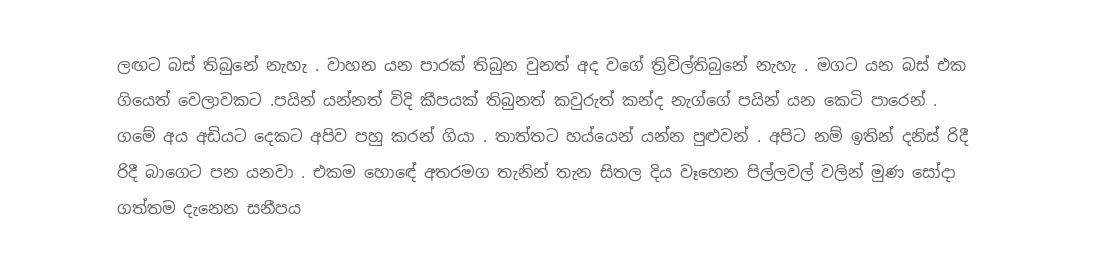ලඟට බස් තිබුනේ නැහැ . වාහන යන පාරක් තිබුන වුනත් අද වගේ ත්‍රිවිල්තිබුනේ නැහැ . මගට යන බස් එක ගියෙත් වෙලාවකට .පයින් යන්නත් විදි කීපයක් තිබුනත් කවුරුත් කන්ද නැග්ගේ පයින් යන කෙටි පාරෙන් . ගමේ අය අඩියට දෙකට අපිව පහු කරන් ගියා . තාත්තට හය්යෙන් යන්න පුළුවන් . අපිට නම් ඉතින් දනිස් රිදී රිදී බාගෙට පන යනවා . එකම හොඳේ අතරමග තැනින් තැන සිතල දිය වෑහෙන පිල්ලවල් වලින් මුණ සෝදා ගත්තම දැනෙන සනීපය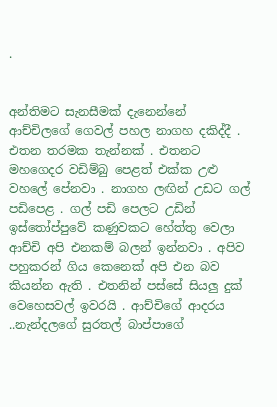.


අන්තිමට සැනසීමක් දැනෙන්නේ ආච්චිලගේ ගෙවල් පහල නාගහ දකිද්දී . එතන තරමක තැන්නක් . එතනට මහගෙදර වඩිම්බු පෙළත් එක්ක උළු වහලේ පේනවා . නාගහ ලඟින් උඩට ගල් පඩිපෙළ . ගල් පඩි පෙලට උඩින් ඉස්තෝප්පුවේ කණුවකට හේත්තු වෙලා ආච්චි අපි එනකම් බලන් ඉන්නවා . අපිව පහුකරන් ගිය කෙනෙක් අපි එන බව කියන්න ඇති . එතනින් පස්සේ සියලු දුක් වෙහෙසවල් ඉවරයි . ආච්චිගේ ආදරය ..නැන්දලගේ සුරතල් බාප්පාගේ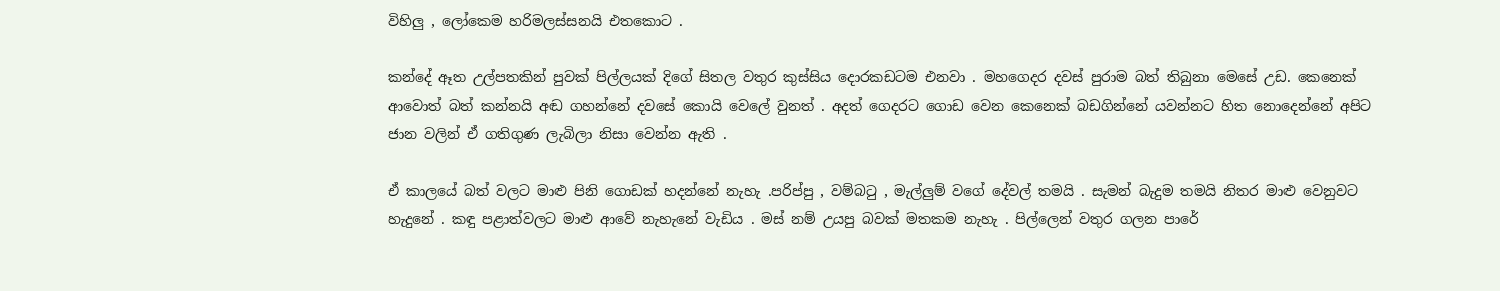විහිලු , ලෝකෙම හරිමලස්සනයි එතකොට .

කන්දේ ඈත උල්පතකින් පුවක් පිල්ලයක් දිගේ සිතල වතුර කුස්සිය දොරකඩටම එනවා . මහගෙදර දවස් පුරාම බත් තිබුනා මෙසේ උඩ. කෙනෙක් ආවොත් බත් කන්නයි අඬ ගහන්නේ දවසේ කොයි වෙලේ වුනත් . අදත් ගෙදරට ගොඩ වෙන කෙනෙක් බඩගින්නේ යවන්නට හිත නොදෙන්නේ අපිට ජාන වලින් ඒ ගතිගුණ ලැබිලා නිසා වෙන්න ඇති .

ඒ කාලයේ බත් වලට මාළු පිනි ගොඩක් හදන්නේ නැහැ .පරිප්පු , වම්බටු , මැල්ලුම් වගේ දේවල් තමයි . සැමන් බැදුම තමයි නිතර මාළු වෙනුවට හැදුනේ . කඳු පළාත්වලට මාළු ආවේ නැහැනේ වැඩිය . මස් නම් උයපු බවක් මතකම නැහැ . පිල්ලෙන් වතුර ගලන පාරේ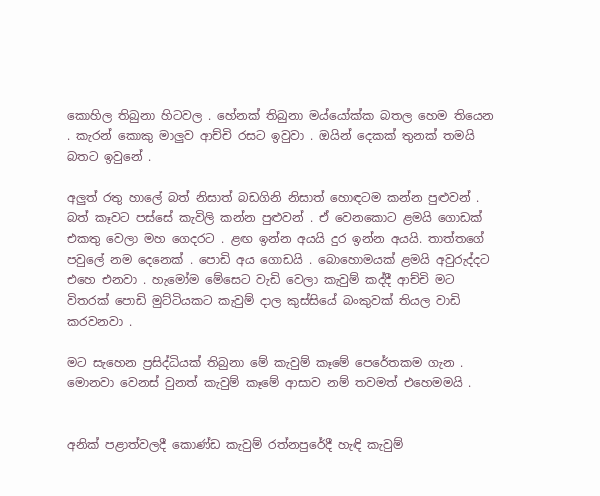කොහිල තිබුනා හිටවල . හේනක් තිබුනා මය්යෝක්ක බතල හෙම තියෙන . කැරන් කොකු මාලුව ආච්චි රසට ඉවුවා . ඔයින් දෙකක් තුනක් තමයි බතට ඉවුනේ .

අලුත් රතු හාලේ බත් නිසාත් බඩගිනි නිසාත් හොඳටම කන්න පුළුවන් . බත් කෑවට පස්සේ කැවිලි කන්න පුළුවන් . ඒ වෙනකොට ළමයි ගොඩක් එකතු වෙලා මහ ගෙදරට . ළඟ ඉන්න අයයි දුර ඉන්න අයයි. තාත්තගේ පවුලේ නම දෙනෙක් . පොඩි අය ගොඩයි . බොහොමයක් ළමයි අවුරුද්දට එහෙ එනවා . හැමෝම මේසෙට වැඩි වෙලා කැවුම් කද්දී ආච්චි මට විතරක් පොඩි මුට්ටියකට කැවුම් දාල කුස්සියේ බංකුවක් තියල වාඩි කරවනවා .

මට සැහෙන ප්‍රසිද්ධියක් තිබුනා මේ කැවුම් කෑමේ පෙරේතකම ගැන . මොනවා වෙනස් වුනත් කැවුම් කෑමේ ආසාව නම් තවමත් එහෙමමයි .


අනික් පළාත්වලදී කොණ්ඩ කැවුම් රත්නපුරේදී හැඳි කැවුම්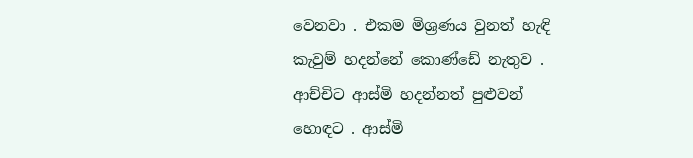වෙනවා . එකම මිශ්‍රණය වුනත් හැඳි කැවුම් හදන්නේ කොණ්ඩේ නැතුව . ආච්චිට ආස්මි හදන්නත් පුළුවන් හොඳට . ආස්මි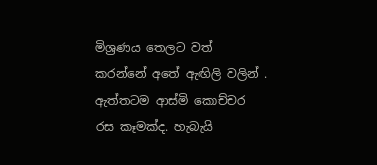මිශ්‍රණය තෙලට වත් කරන්නේ අතේ ඇඟිලි වලින් . ඇත්තටම ආස්මි කොච්චර රස කෑමක්ද. හැබැයි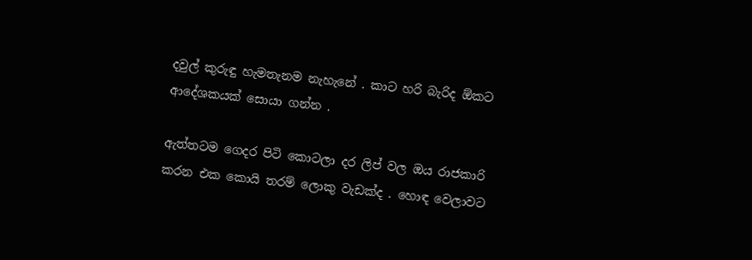දවුල් කුරුඳු හැමතැනම නැහැනේ . කාට හරි බැරිද ඕකට ආදේශකයක් සොයා ගන්න .

ඇත්තටම ගෙදර පිටි කොටලා දර ලිප් වල ඔය රාජකාරි කරන එක කොයි තරම් ලොකු වැඩක්ද . හොඳ වෙලාවට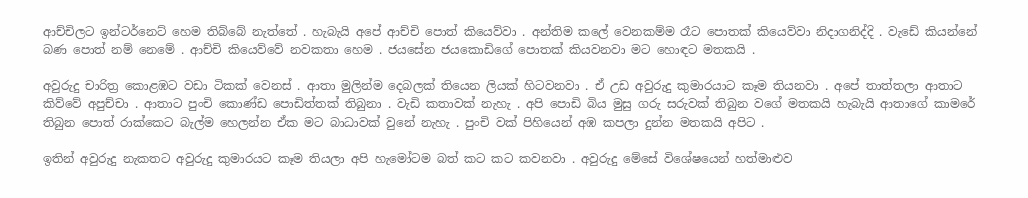ආච්චිලට ඉන්ටර්නෙට් හෙම තිබ්බේ නැත්තේ . හැබැයි අපේ ආච්චි පොත් කියෙව්වා . අන්තිම කලේ වෙනකම්ම රෑට පොතක් කියෙව්වා නිදාගනිද්දි . වැඩේ කියන්නේ බණ පොත් නම් නෙමේ . ආච්චි කියෙව්වේ නවකතා හෙම . ජයසේන ජයකොඩිගේ පොතක් කියවනවා මට හොඳට මතකයි .

අවුරුදු චාරිත්‍ර කොළඹට වඩා ටිකක් වෙනස් . ආතා මුලින්ම දෙබලක් තියෙන ලියක් හිටවනවා . ඒ උඩ අවුරුදු කුමාරයාට කෑම තියනවා . අපේ තාත්තලා ආතාට කිව්වේ අපුච්චා . ආතාට පුංචි කොණ්ඩ පොඩිත්තක් තිබුනා . වැඩි කතාවක් නැහැ . අපි පොඩි බිය මුසු ගරු සරුවක් තිබුන වගේ මතකයි හැබැයි ආතාගේ කාමරේ තිබුන පොත් රාක්කෙට බැල්ම හෙලන්න ඒක මට බාධාවක් වුනේ නැහැ . පුංචි වක් පිහියෙන් අඹ කපලා දුන්න මතකයි අපිට .

ඉතින් අවුරුදු නැකතට අවුරුදු කුමාරයට කෑම තියලා අපි හැමෝටම බත් කට කට කවනවා . අවුරුදු මේසේ විශේෂයෙන් හත්මාළුව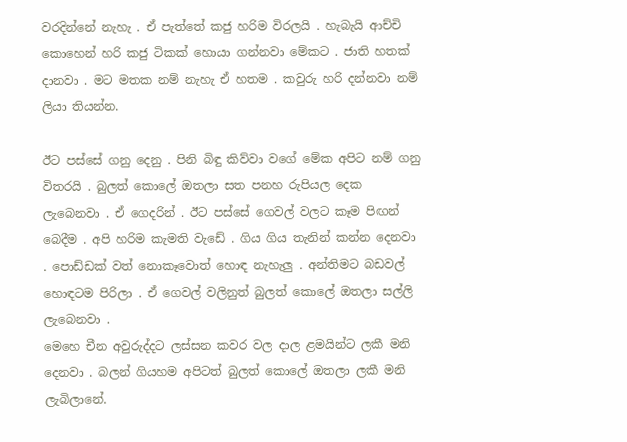වරදින්නේ නැහැ . ඒ පැත්තේ කජු හරිම විරලයි . හැබැයි ආච්චි කොහෙන් හරි කජු ටිකක් හොයා ගන්නවා මේකට . ජාති හතක් දානවා . මට මතක නම් නැහැ ඒ හතම . කවුරු හරි දන්නවා නම් ලියා තියන්න.

ඊට පස්සේ ගනු දෙනු . පිනි බිඳු කිව්වා වගේ මේක අපිට නම් ගනු විතරයි . බුලත් කොලේ ඔතලා සත පනහ රුපියල දෙක ලැබෙනවා . ඒ ගෙදරින් . ඊට පස්සේ ගෙවල් වලට කෑම පිඟන් බෙදීම . අපි හරිම කැමති වැඩේ . ගිය ගිය තැනින් කන්න දෙනවා . පොඩ්ඩක් වත් නොකෑවොත් හොඳ නැහැලු . අන්තිමට බඩවල් හොඳටම පිරිලා . ඒ ගෙවල් වලිනුත් බුලත් කොලේ ඔතලා සල්ලි ලැබෙනවා .
මෙහෙ චීන අවුරුද්දට ලස්සන කවර වල දාල ළමයින්ට ලකී මනි දෙනවා . බලන් ගියහම අපිටත් බුලත් කොලේ ඔතලා ලකී මනි ලැබිලානේ.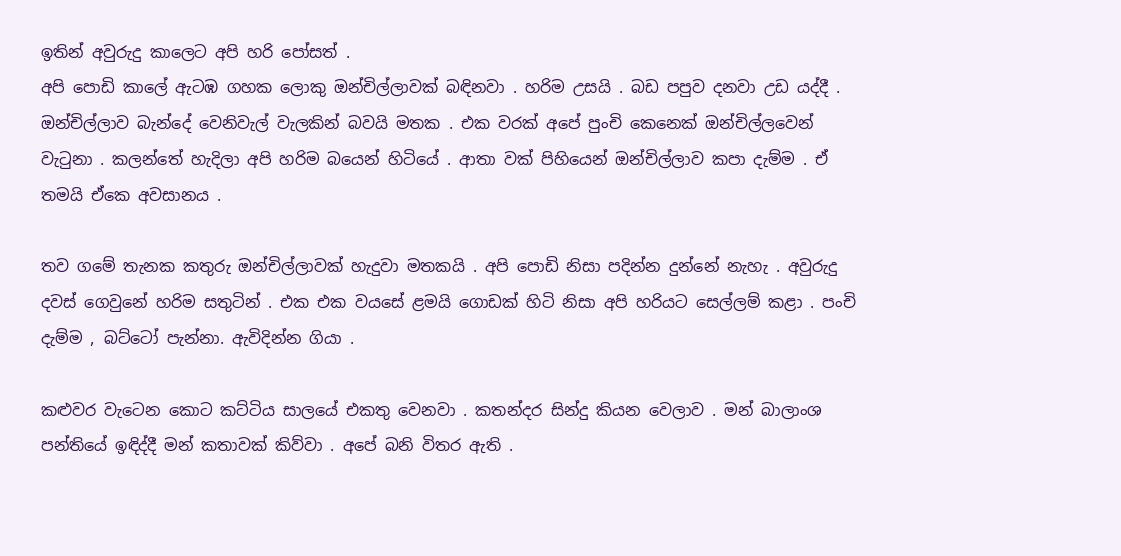ඉතින් අවුරුදු කාලෙට අපි හරි පෝසත් .
අපි පොඩි කාලේ ඇටඹ ගහක ලොකු ඔන්චිල්ලාවක් බඳිනවා . හරිම උසයි . බඩ පපුව දනවා උඩ යද්දී . ඔන්චිල්ලාව බැන්දේ වෙනිවැල් වැලකින් බවයි මතක . එක වරක් අපේ පුංචි කෙනෙක් ඔන්චිල්ලවෙන් වැටුනා . කලන්තේ හැදිලා අපි හරිම බයෙන් හිටියේ . ආතා වක් පිහියෙන් ඔන්චිල්ලාව කපා දැම්ම . ඒ තමයි ඒකෙ අවසානය .

තව ගමේ තැනක කතුරු ඔන්චිල්ලාවක් හැදුවා මතකයි . අපි පොඩි නිසා පදින්න දුන්නේ නැහැ . අවුරුදු දවස් ගෙවුනේ හරිම සතුටින් . එක එක වයසේ ළමයි ගොඩක් හිටි නිසා අපි හරියට සෙල්ලම් කළා . පංචි දැම්ම , බට්ටෝ පැන්නා. ඇවිදින්න ගියා .

කළුවර වැටෙන කොට කට්ටිය සාලයේ එකතු වෙනවා . කතන්දර සින්දු කියන වෙලාව . මන් බාලාංශ පන්තියේ ඉඳිද්දී මන් කතාවක් කිව්වා . අපේ බනි විතර ඇති .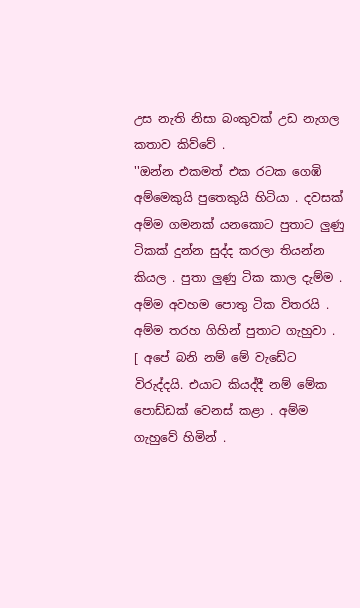උස නැති නිසා බංකුවක් උඩ නැගල කතාව කිව්වේ .
''ඔන්න එකමත් එක රටක ගෙඹි අම්මෙකුයි පුතෙකුයි හිටියා . දවසක් අම්ම ගමනක් යනකොට පුතාට ලුණු ටිකක් දුන්න සුද්ද කරලා තියන්න කියල . පුතා ලුණු ටික කාල දැම්ම . අම්ම අවහම පොතු ටික විතරයි . අම්ම තරහ ගිහින් පුතාට ගැහුවා . [ අපේ බනි නම් මේ වැඩේට විරුද්දයි. එයාට කියද්දී නම් මේක පොඩ්ඩක් වෙනස් කළා . අම්ම ගැහුවේ හිමින් .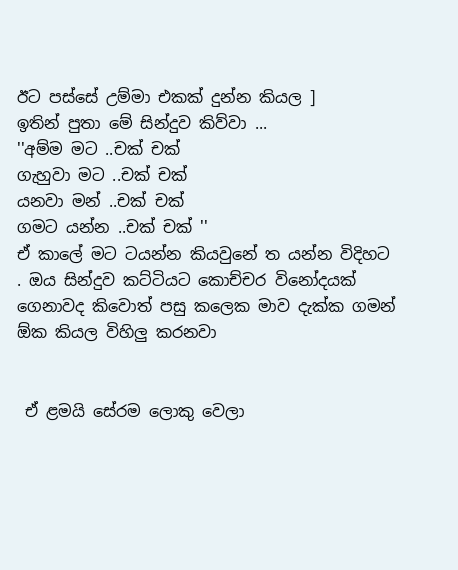ඊට පස්සේ උම්මා එකක් දුන්න කියල ]
ඉතින් පුතා මේ සින්දුව කිව්වා ...
''අම්ම මට ..චක් චක්
ගැහුවා මට ..චක් චක්
යනවා මන් ..චක් චක්
ගමට යන්න ..චක් චක් ''
ඒ කාලේ මට ටයන්න කියවුනේ ත යන්න විදිහට . ඔය සින්දුව කට්ටියට කොච්චර විනෝදයක් ගෙනාවද කිවොත් පසු කලෙක මාව දැක්ක ගමන් ඕක කියල විහිලු කරනවා


 ඒ ළමයි සේරම ලොකු වෙලා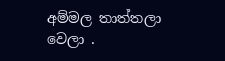අම්මල තාත්තලා වෙලා .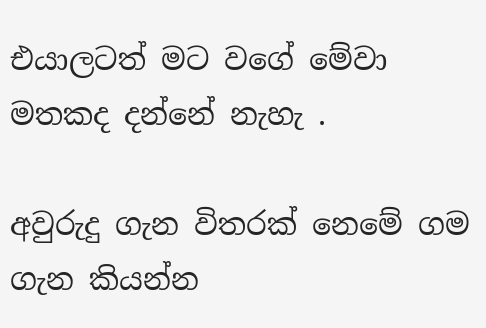එයාලටත් මට වගේ මේවා මතකද දන්නේ නැහැ .

අවුරුදු ගැන විතරක් නෙමේ ගම ගැන කියන්න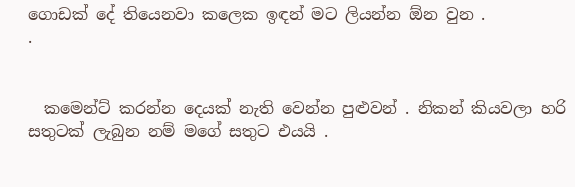ගොඩක් දේ තියෙනවා කලෙක ඉඳන් මට ලියන්න ඕන වුන .
.


  කමෙන්ට් කරන්න දෙයක් නැති වෙන්න පුළුවන් . නිකන් කියවලා හරි සතුටක් ලැබුන නම් මගේ සතුට එයයි .